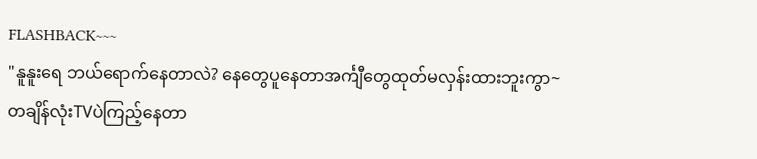FLASHBACK~~~
"နူနူးရေ ဘယ်ရောက်နေတာလဲ? နေတွေပူနေတာအင်္ကျီတွေထုတ်မလှန်းထားဘူးကွာ~
တချိန်လုံးTVပဲကြည့်နေတာ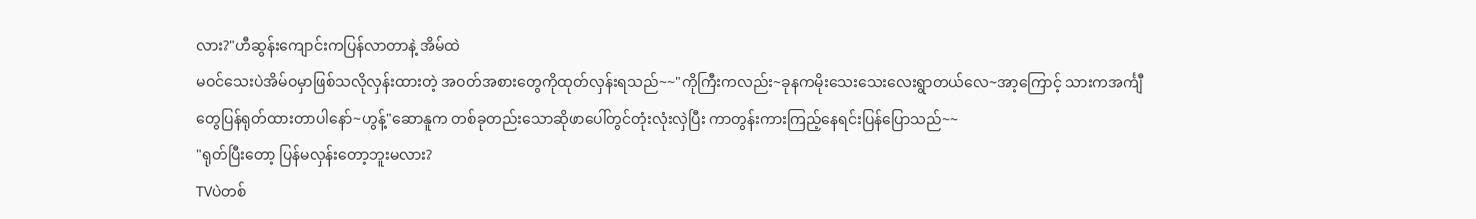လား?"ဟီဆွန်းကျောင်းကပြန်လာတာနဲ့ အိမ်ထဲ
မဝင်သေးပဲအိမ်ဝမှာဖြစ်သလိုလှန်းထားတဲ့ အဝတ်အစားတွေကိုထုတ်လှန်းရသည်~~"ကိုကြီးကလည်း~ခုနကမိုးသေးသေးလေးရွာတယ်လေ~အာ့ကြောင့် သားကအင်္ကျီ
တွေပြန်ရုတ်ထားတာပါနော်~ဟွန့်"ဆောနူက တစ်ခုတည်းသောဆိုဖာပေါ်တွင်တုံးလုံးလှဲပြီး ကာတွန်းကားကြည့်နေရင်းပြန်ပြောသည်~~
"ရုတ်ပြီးတော့ ပြန်မလှန်းတော့ဘူးမလား?
TVပဲတစ်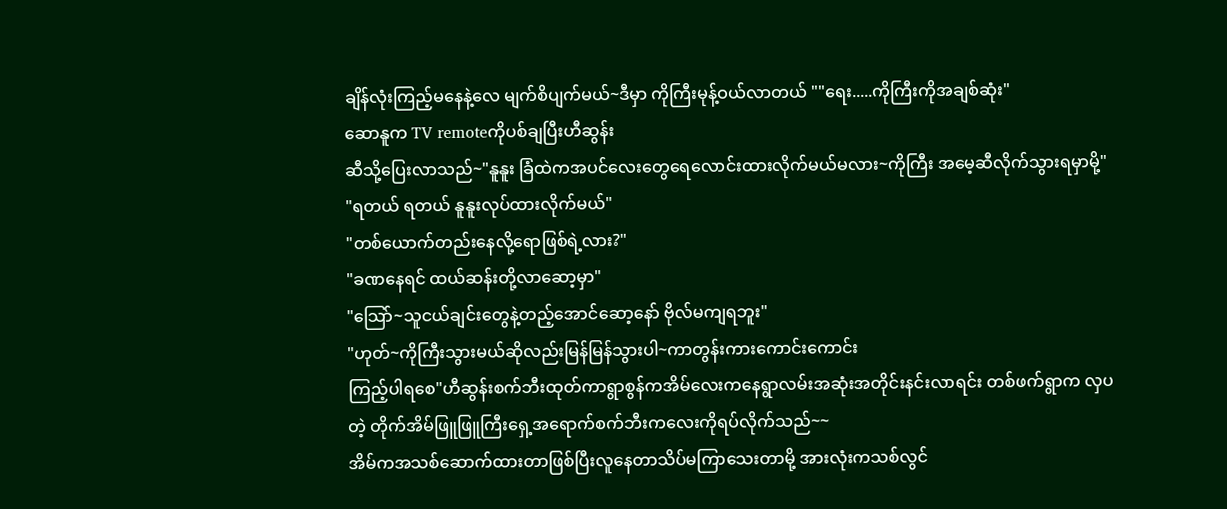ချိန်လုံးကြည့်မနေနဲ့လေ မျက်စိပျက်မယ်~ဒီမှာ ကိုကြီးမုန့်ဝယ်လာတယ် ""ရေး.....ကိုကြီးကိုအချစ်ဆုံး"
ဆောနူက TV remoteကိုပစ်ချပြီးဟီဆွန်း
ဆီသို့ပြေးလာသည်~"နူနူး ခြံထဲကအပင်လေးတွေရေလောင်းထားလိုက်မယ်မလား~ကိုကြီး အမေ့ဆီလိုက်သွားရမှာမို့"
"ရတယ် ရတယ် နူနူးလုပ်ထားလိုက်မယ်"
"တစ်ယောက်တည်းနေလို့ရောဖြစ်ရဲ့လား?"
"ခဏနေရင် ထယ်ဆန်းတို့လာဆော့မှာ"
"သြော်~သူငယ်ချင်းတွေနဲ့တည့်အောင်ဆော့နော် ဗိုလ်မကျရဘူး"
"ဟုတ်~ကိုကြီးသွားမယ်ဆိုလည်းမြန်မြန်သွားပါ~ကာတွန်းကားကောင်းကောင်း
ကြည့်ပါရစေ"ဟီဆွန်းစက်ဘီးထုတ်ကာရွာစွန်ကအိမ်လေးကနေရွာလမ်းအဆုံးအတိုင်းနင်းလာရင်း တစ်ဖက်ရွာက လှပတဲ့ တိုက်အိမ်ဖြူဖြူကြီးရှေ့အရောက်စက်ဘီးကလေးကိုရပ်လိုက်သည်~~
အိမ်ကအသစ်ဆောက်ထားတာဖြစ်ပြီးလူနေတာသိပ်မကြာသေးတာမို့ အားလုံးကသစ်လွင်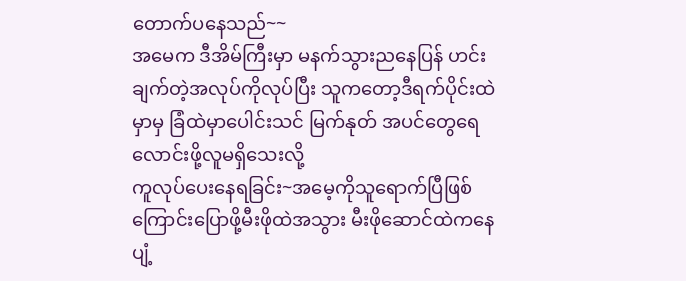တောက်ပနေသည်~~
အမေက ဒီအိမ်ကြီးမှာ မနက်သွားညနေပြန် ဟင်းချက်တဲ့အလုပ်ကိုလုပ်ပြီး သူကတော့ဒီရက်ပိုင်းထဲမှာမှ ခြံထဲမှာပေါင်းသင် မြက်နုတ် အပင်တွေရေလောင်းဖို့လူမရှိသေးလို့
ကူလုပ်ပေးနေရခြင်း~အမေ့ကိုသူရောက်ပြီဖြစ်ကြောင်းပြောဖို့မီးဖိုထဲအသွား မီးဖိုဆောင်ထဲကနေပျံ့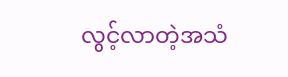လွင့်လာတဲ့အသံ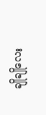ချိုချိုလေး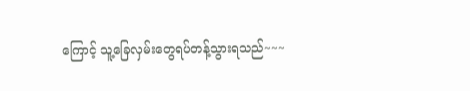ကြောင့် သူ့ခြေလှမ်းတွေရပ်တန့်သွားရသည်~~~